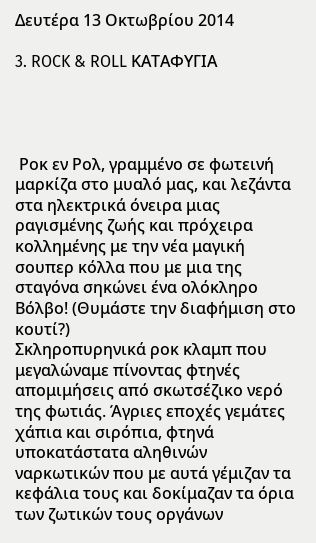Δευτέρα 13 Οκτωβρίου 2014

3. ROCK & ROLL ΚΑΤΑΦΥΓΙΑ




 Ροκ εν Ρολ, γραμμένο σε φωτεινή μαρκίζα στο μυαλό μας, και λεζάντα στα ηλεκτρικά όνειρα μιας ραγισμένης ζωής και πρόχειρα κολλημένης με την νέα μαγική σουπερ κόλλα που με μια της σταγόνα σηκώνει ένα ολόκληρο Βόλβο! (Θυμάστε την διαφήμιση στο κουτί?)
Σκληροπυρηνικά ροκ κλαμπ που μεγαλώναμε πίνοντας φτηνές απομιμήσεις από σκωτσέζικο νερό της φωτιάς. Άγριες εποχές γεμάτες χάπια και σιρόπια, φτηνά υποκατάστατα αληθινών ναρκωτικών που με αυτά γέμιζαν τα κεφάλια τους και δοκίμαζαν τα όρια των ζωτικών τους οργάνων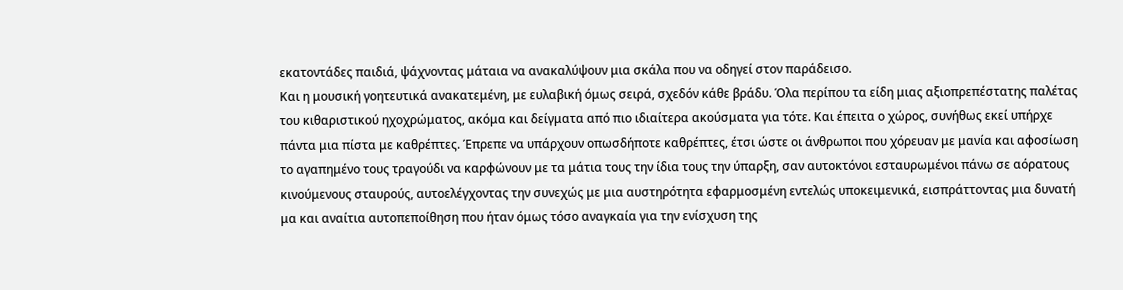εκατοντάδες παιδιά, ψάχνοντας μάταια να ανακαλύψουν μια σκάλα που να οδηγεί στον παράδεισο.
Και η μουσική γοητευτικά ανακατεμένη, με ευλαβική όμως σειρά, σχεδόν κάθε βράδυ. Όλα περίπου τα είδη μιας αξιοπρεπέστατης παλέτας του κιθαριστικού ηχοχρώματος, ακόμα και δείγματα από πιο ιδιαίτερα ακούσματα για τότε. Και έπειτα ο χώρος, συνήθως εκεί υπήρχε πάντα μια πίστα με καθρέπτες. Έπρεπε να υπάρχουν οπωσδήποτε καθρέπτες, έτσι ώστε οι άνθρωποι που χόρευαν με μανία και αφοσίωση το αγαπημένο τους τραγούδι να καρφώνουν με τα μάτια τους την ίδια τους την ύπαρξη, σαν αυτοκτόνοι εσταυρωμένοι πάνω σε αόρατους κινούμενους σταυρούς, αυτοελέγχοντας την συνεχώς με μια αυστηρότητα εφαρμοσμένη εντελώς υποκειμενικά, εισπράττοντας μια δυνατή μα και αναίτια αυτοπεποίθηση που ήταν όμως τόσο αναγκαία για την ενίσχυση της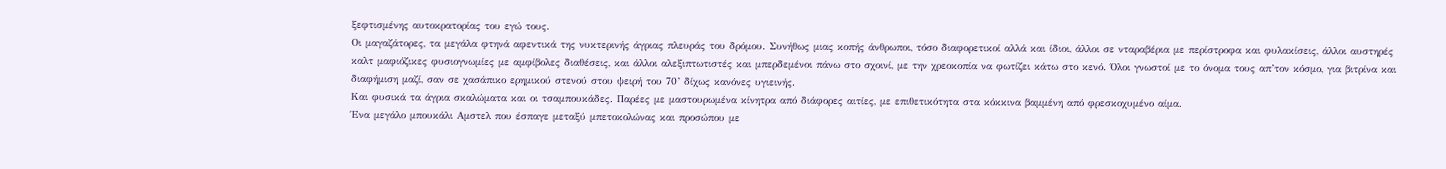ξεφτισμένης αυτοκρατορίας του εγώ τους.
Οι μαγαζάτορες, τα μεγάλα φτηνά αφεντικά της νυκτερινής άγριας πλευράς του δρόμου. Συνήθως μιας κοπής άνθρωποι, τόσο διαφορετικοί αλλά και ίδιοι, άλλοι σε νταραβέρια με περίστροφα και φυλακίσεις, άλλοι αυστηρές καλτ μαφιόζικες φυσιογνωμίες με αμφίβολες διαθέσεις, και άλλοι αλεξιπτωτιστές και μπερδεμένοι πάνω στο σχοινί, με την χρεοκοπία να φωτίζει κάτω στο κενό. Όλοι γνωστοί με το όνομα τους απ’τον κόσμο, για βιτρίνα και διαφήμιση μαζί, σαν σε χασάπικο ερημικού στενού στου ψειρή του 70’ δίχως κανόνες υγιεινής.
Και φυσικά τα άγρια σκαλώματα και οι τσαμπουκάδες. Παρέες με μαστουρωμένα κίνητρα από διάφορες αιτίες, με επιθετικότητα στα κόκκινα βαμμένη από φρεσκοχυμένο αίμα.
Ένα μεγάλο μπουκάλι Αμστελ που έσπαγε μεταξύ μπετοκολώνας και προσώπου με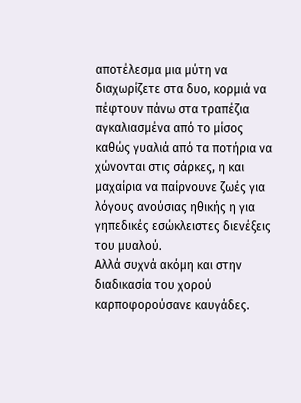αποτέλεσμα μια μύτη να διαχωρίζετε στα δυο, κορμιά να πέφτουν πάνω στα τραπέζια αγκαλιασμένα από το μίσος καθώς γυαλιά από τα ποτήρια να χώνονται στις σάρκες, η και μαχαίρια να παίρνουνε ζωές για λόγους ανούσιας ηθικής η για γηπεδικές εσώκλειστες διενέξεις του μυαλού.
Αλλά συχνά ακόμη και στην διαδικασία του χορού καρποφορούσανε καυγάδες.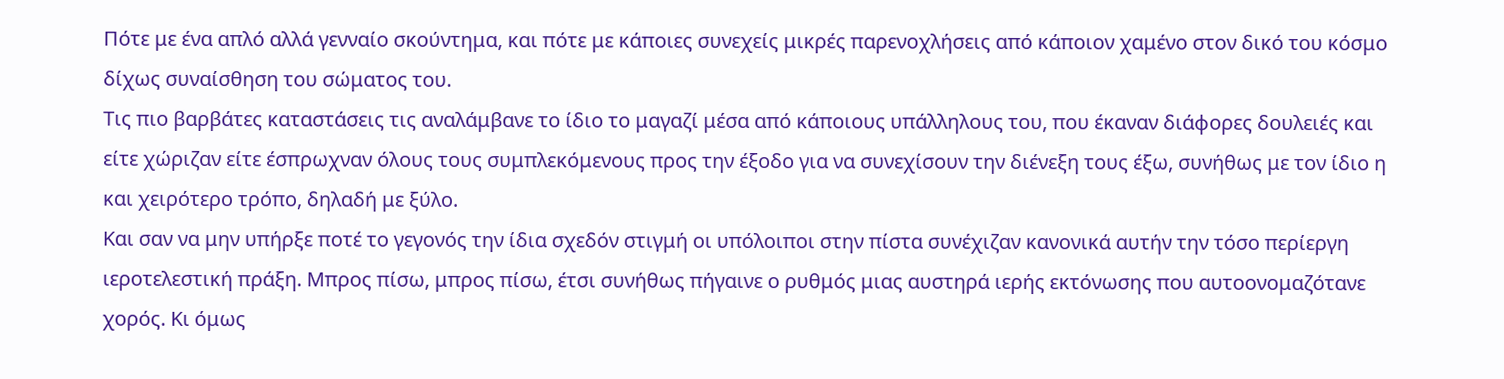Πότε με ένα απλό αλλά γενναίο σκούντημα, και πότε με κάποιες συνεχείς μικρές παρενοχλήσεις από κάποιον χαμένο στον δικό του κόσμο δίχως συναίσθηση του σώματος του.
Τις πιο βαρβάτες καταστάσεις τις αναλάμβανε το ίδιο το μαγαζί μέσα από κάποιους υπάλληλους του, που έκαναν διάφορες δουλειές και είτε χώριζαν είτε έσπρωχναν όλους τους συμπλεκόμενους προς την έξοδο για να συνεχίσουν την διένεξη τους έξω, συνήθως με τον ίδιο η και χειρότερο τρόπο, δηλαδή με ξύλο.
Και σαν να μην υπήρξε ποτέ το γεγονός την ίδια σχεδόν στιγμή οι υπόλοιποι στην πίστα συνέχιζαν κανονικά αυτήν την τόσο περίεργη ιεροτελεστική πράξη. Μπρος πίσω, μπρος πίσω, έτσι συνήθως πήγαινε ο ρυθμός μιας αυστηρά ιερής εκτόνωσης που αυτοονομαζότανε χορός. Κι όμως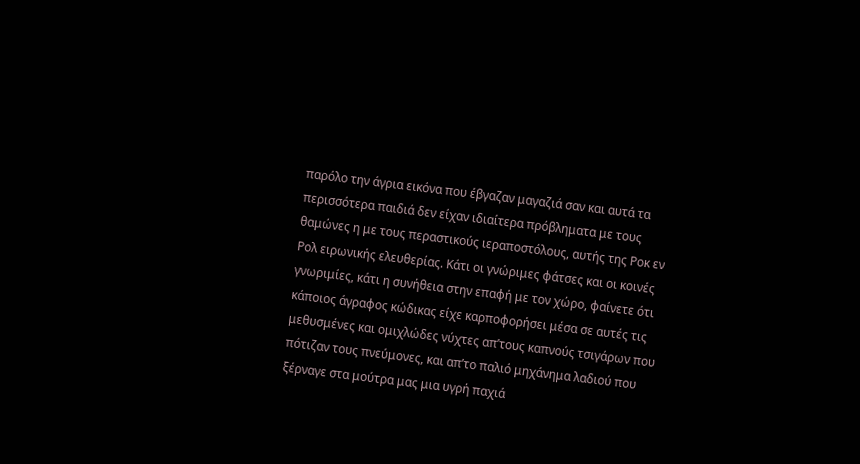παρόλο την άγρια εικόνα που έβγαζαν μαγαζιά σαν και αυτά τα περισσότερα παιδιά δεν είχαν ιδιαίτερα πρόβληματα με τους θαμώνες η με τους περαστικούς ιεραποστόλους, αυτής της Ροκ εν Ρολ ειρωνικής ελευθερίας. Κάτι οι γνώριμες φάτσες και οι κοινές γνωριμίες, κάτι η συνήθεια στην επαφή με τον χώρο, φαίνετε ότι κάποιος άγραφος κώδικας είχε καρποφορήσει μέσα σε αυτές τις μεθυσμένες και ομιχλώδες νύχτες απ’τους καπνούς τσιγάρων που πότιζαν τους πνεύμονες, και απ’το παλιό μηχάνημα λαδιού που ξέρναγε στα μούτρα μας μια υγρή παχιά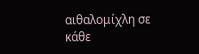αιθαλομίχλη σε κάθε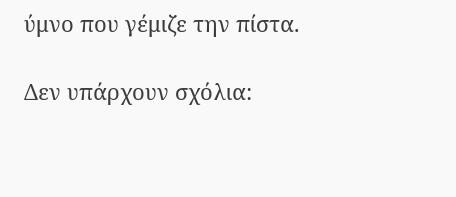ύμνο που γέμιζε την πίστα.

Δεν υπάρχουν σχόλια: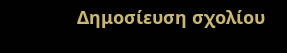Δημοσίευση σχολίου